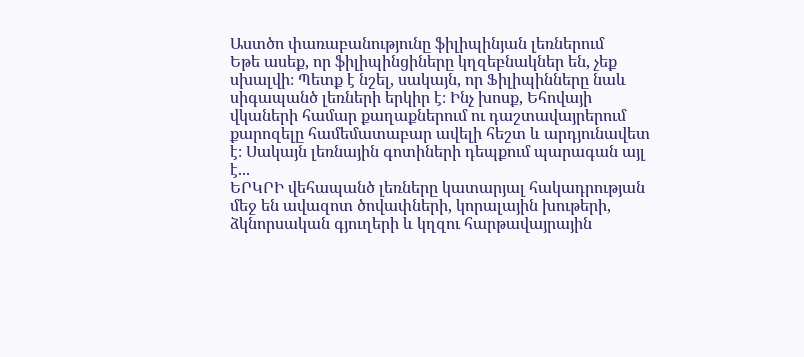Աստծո փառաբանությունը ֆիլիպինյան լեռներում
Եթե ասեք, որ ֆիլիպինցիները կղզեբնակներ են, չեք սխալվի։ Պետք է նշել, սակայն, որ Ֆիլիպինները նաև սիգապանծ լեռների երկիր է։ Ինչ խոսք, Եհովայի վկաների համար քաղաքներում ու դաշտավայրերում քարոզելը համեմատաբար ավելի հեշտ և արդյունավետ է։ Սակայն լեռնային գոտիների դեպքում պարագան այլ է...
ԵՐԿՐԻ վեհապանծ լեռները կատարյալ հակադրության մեջ են ավազոտ ծովափների, կորալային խութերի, ձկնորսական գյուղերի և կղզու հարթավայրային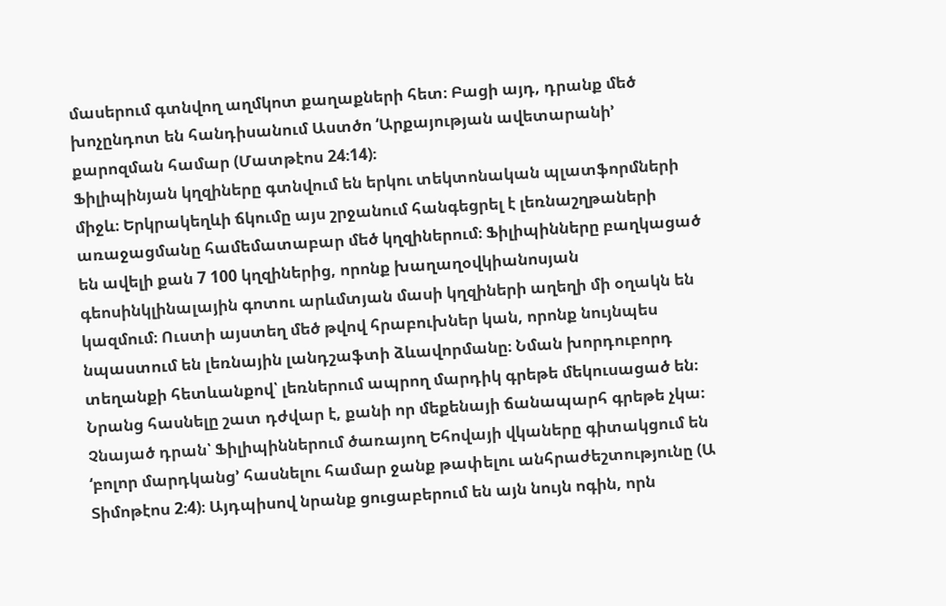մասերում գտնվող աղմկոտ քաղաքների հետ։ Բացի այդ, դրանք մեծ խոչընդոտ են հանդիսանում Աստծո ‘Արքայության ավետարանի’ քարոզման համար (Մատթէոս 24։14)։
Ֆիլիպինյան կղզիները գտնվում են երկու տեկտոնական պլատֆորմների միջև։ Երկրակեղևի ճկումը այս շրջանում հանգեցրել է լեռնաշղթաների առաջացմանը համեմատաբար մեծ կղզիներում։ Ֆիլիպինները բաղկացած են ավելի քան 7 100 կղզիներից, որոնք խաղաղօվկիանոսյան գեոսինկլինալային գոտու արևմտյան մասի կղզիների աղեղի մի օղակն են կազմում։ Ուստի այստեղ մեծ թվով հրաբուխներ կան, որոնք նույնպես նպաստում են լեռնային լանդշաֆտի ձևավորմանը։ Նման խորդուբորդ տեղանքի հետևանքով՝ լեռներում ապրող մարդիկ գրեթե մեկուսացած են։ Նրանց հասնելը շատ դժվար է, քանի որ մեքենայի ճանապարհ գրեթե չկա։
Չնայած դրան՝ Ֆիլիպիններում ծառայող Եհովայի վկաները գիտակցում են ‘բոլոր մարդկանց’ հասնելու համար ջանք թափելու անհրաժեշտությունը (Ա Տիմոթէոս 2։4)։ Այդպիսով նրանք ցուցաբերում են այն նույն ոգին, որն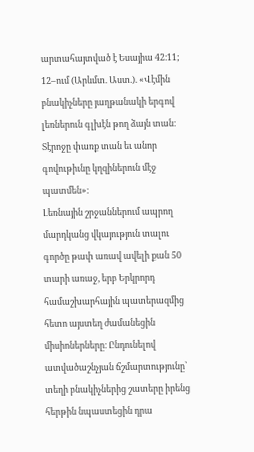արտահայտված է Եսայիա 42։11; 12–ում (Արևմտ. Աստ.). «Վէմին բնակիչները յաղթանակի երգով լեռներուն գլխէն թող ձայն տան։ Տէրոջը փառք տան եւ անոր գովութիւնը կղզիներուն մէջ պատմեն»։
Լեռնային շրջաններում ապրող մարդկանց վկայություն տալու գործը թափ առավ ավելի քան 50 տարի առաջ, երբ Երկրորդ համաշխարհային պատերազմից հետո այստեղ ժամանեցին միսիոներները։ Ընդունելով ատվածաշնչյան ճշմարտությունը՝ տեղի բնակիչներից շատերը իրենց հերթին նպաստեցին դրա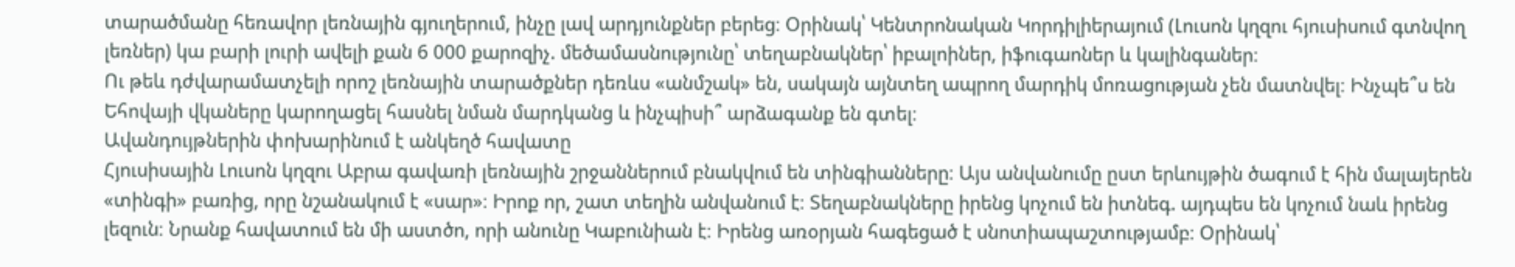տարածմանը հեռավոր լեռնային գյուղերում, ինչը լավ արդյունքներ բերեց։ Օրինակ՝ Կենտրոնական Կորդիլիերայում (Լուսոն կղզու հյուսիսում գտնվող լեռներ) կա բարի լուրի ավելի քան 6 000 քարոզիչ. մեծամասնությունը՝ տեղաբնակներ՝ իբալոիներ, իֆուգաոներ և կալինգաներ։
Ու թեև դժվարամատչելի որոշ լեռնային տարածքներ դեռևս «անմշակ» են, սակայն այնտեղ ապրող մարդիկ մոռացության չեն մատնվել։ Ինչպե՞ս են Եհովայի վկաները կարողացել հասնել նման մարդկանց և ինչպիսի՞ արձագանք են գտել։
Ավանդույթներին փոխարինում է անկեղծ հավատը
Հյուսիսային Լուսոն կղզու Աբրա գավառի լեռնային շրջաններում բնակվում են տինգիանները։ Այս անվանումը ըստ երևույթին ծագում է հին մալայերեն «տինգի» բառից, որը նշանակում է «սար»։ Իրոք որ, շատ տեղին անվանում է։ Տեղաբնակները իրենց կոչում են իտնեգ. այդպես են կոչում նաև իրենց լեզուն։ Նրանք հավատում են մի աստծո, որի անունը Կաբունիան է։ Իրենց առօրյան հագեցած է սնոտիապաշտությամբ։ Օրինակ՝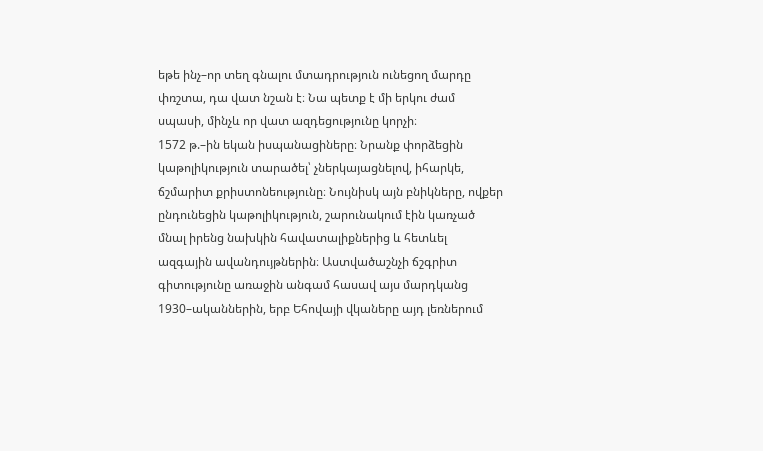եթե ինչ–որ տեղ գնալու մտադրություն ունեցող մարդը փռշտա, դա վատ նշան է։ Նա պետք է մի երկու ժամ սպասի, մինչև որ վատ ազդեցությունը կորչի։
1572 թ.–ին եկան իսպանացիները։ Նրանք փորձեցին կաթոլիկություն տարածել՝ չներկայացնելով, իհարկե, ճշմարիտ քրիստոնեությունը։ Նույնիսկ այն բնիկները, ովքեր ընդունեցին կաթոլիկություն, շարունակում էին կառչած մնալ իրենց նախկին հավատալիքներից և հետևել ազգային ավանդույթներին։ Աստվածաշնչի ճշգրիտ գիտությունը առաջին անգամ հասավ այս մարդկանց 1930–ականներին, երբ Եհովայի վկաները այդ լեռներում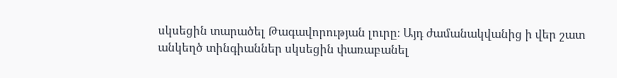սկսեցին տարածել Թագավորության լուրը։ Այդ ժամանակվանից ի վեր շատ անկեղծ տինգիաններ սկսեցին փառաբանել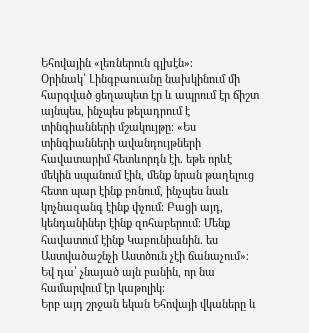Եհովային «լեռներուն գլխէն»։
Օրինակ՝ Լինգբաուանը նախկինում մի հարգված ցեղապետ էր և ապրում էր ճիշտ այնպես, ինչպես թելադրում է տինգիանների մշակույթը։ «Ես տինգիանների ավանդույթների հավատարիմ հետևորդն էի. եթե որևէ մեկին սպանում էին, մենք նրան թաղելուց հետո պար էինք բռնում, ինչպես նաև կոչնազանգ էինք փչում։ Բացի այդ, կենդանիներ էինք զոհաբերում։ Մենք հավատում էինք Կաբունիանին. ես Աստվածաշնչի Աստծուն չէի ճանաչում»։ Եվ դա՝ չնայած այն բանին, որ նա համարվում էր կաթոլիկ։
Երբ այդ շրջան եկան Եհովայի վկաները և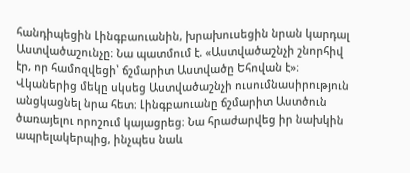հանդիպեցին Լինգբաուանին, խրախուսեցին նրան կարդալ Աստվածաշունչը։ Նա պատմում է. «Աստվածաշնչի շնորհիվ էր, որ համոզվեցի՝ ճշմարիտ Աստվածը Եհովան է»։ Վկաներից մեկը սկսեց Աստվածաշնչի ուսումնասիրություն անցկացնել նրա հետ։ Լինգբաուանը ճշմարիտ Աստծուն ծառայելու որոշում կայացրեց։ Նա հրաժարվեց իր նախկին ապրելակերպից, ինչպես նաև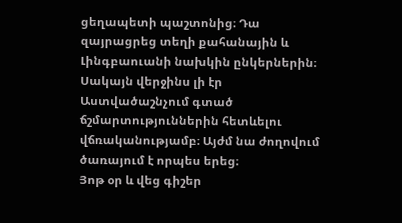ցեղապետի պաշտոնից։ Դա զայրացրեց տեղի քահանային և Լինգբաուանի նախկին ընկերներին։ Սակայն վերջինս լի էր Աստվածաշնչում գտած ճշմարտություններին հետևելու վճռականությամբ։ Այժմ նա ժողովում ծառայում է որպես երեց։
Յոթ օր և վեց գիշեր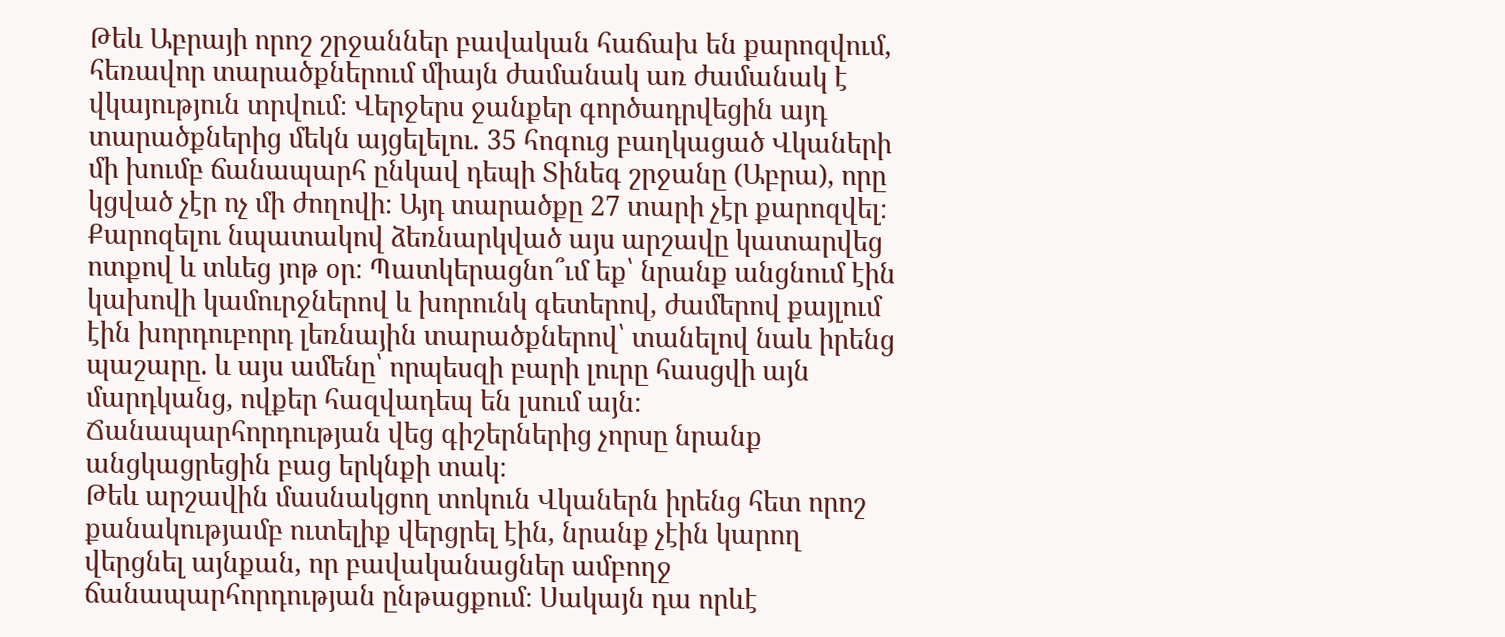Թեև Աբրայի որոշ շրջաններ բավական հաճախ են քարոզվում, հեռավոր տարածքներում միայն ժամանակ առ ժամանակ է վկայություն տրվում։ Վերջերս ջանքեր գործադրվեցին այդ տարածքներից մեկն այցելելու. 35 հոգուց բաղկացած Վկաների մի խումբ ճանապարհ ընկավ դեպի Տինեգ շրջանը (Աբրա), որը կցված չէր ոչ մի ժողովի։ Այդ տարածքը 27 տարի չէր քարոզվել։
Քարոզելու նպատակով ձեռնարկված այս արշավը կատարվեց ոտքով և տևեց յոթ օր։ Պատկերացնո՞ւմ եք՝ նրանք անցնում էին կախովի կամուրջներով և խորունկ գետերով, ժամերով քայլում էին խորդուբորդ լեռնային տարածքներով՝ տանելով նաև իրենց պաշարը. և այս ամենը՝ որպեսզի բարի լուրը հասցվի այն մարդկանց, ովքեր հազվադեպ են լսում այն։ Ճանապարհորդության վեց գիշերներից չորսը նրանք անցկացրեցին բաց երկնքի տակ։
Թեև արշավին մասնակցող տոկուն Վկաներն իրենց հետ որոշ քանակությամբ ուտելիք վերցրել էին, նրանք չէին կարող վերցնել այնքան, որ բավականացներ ամբողջ ճանապարհորդության ընթացքում։ Սակայն դա որևէ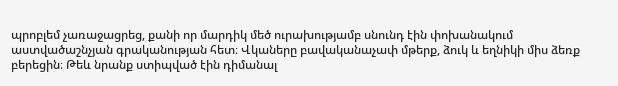պրոբլեմ չառաջացրեց, քանի որ մարդիկ մեծ ուրախությամբ սնունդ էին փոխանակում աստվածաշնչյան գրականության հետ։ Վկաները բավականաչափ մթերք, ձուկ և եղնիկի միս ձեռք բերեցին։ Թեև նրանք ստիպված էին դիմանալ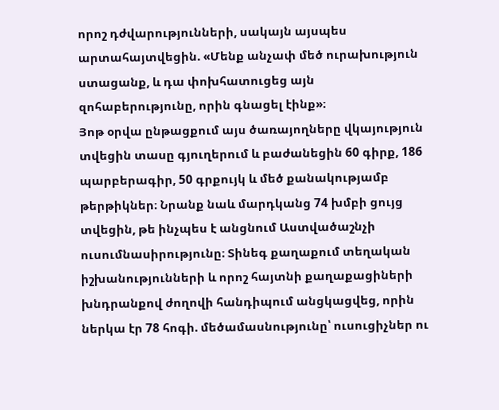որոշ դժվարությունների, սակայն այսպես արտահայտվեցին. «Մենք անչափ մեծ ուրախություն ստացանք, և դա փոխհատուցեց այն զոհաբերությունը, որին գնացել էինք»։
Յոթ օրվա ընթացքում այս ծառայողները վկայություն տվեցին տասը գյուղերում և բաժանեցին 60 գիրք, 186 պարբերագիր, 50 գրքույկ և մեծ քանակությամբ թերթիկներ։ Նրանք նաև մարդկանց 74 խմբի ցույց տվեցին, թե ինչպես է անցնում Աստվածաշնչի ուսումնասիրությունը։ Տինեգ քաղաքում տեղական իշխանությունների և որոշ հայտնի քաղաքացիների խնդրանքով ժողովի հանդիպում անցկացվեց, որին ներկա էր 78 հոգի. մեծամասնությունը՝ ուսուցիչներ ու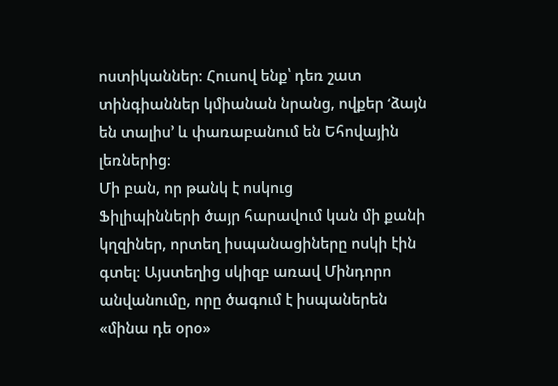ոստիկաններ։ Հուսով ենք՝ դեռ շատ տինգիաններ կմիանան նրանց, ովքեր ‘ձայն են տալիս’ և փառաբանում են Եհովային լեռներից։
Մի բան, որ թանկ է ոսկուց
Ֆիլիպինների ծայր հարավում կան մի քանի կղզիներ, որտեղ իսպանացիները ոսկի էին գտել։ Այստեղից սկիզբ առավ Մինդորո անվանումը, որը ծագում է իսպաներեն «մինա դե օրօ»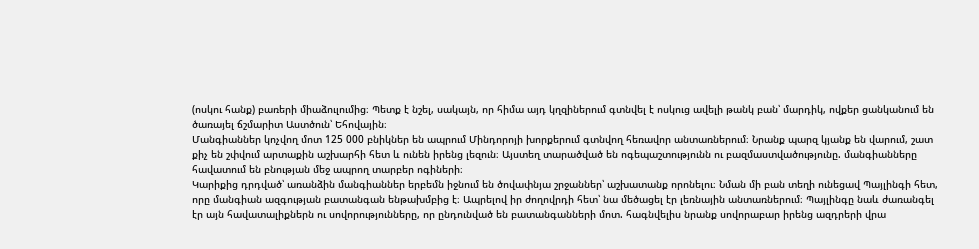(ոսկու հանք) բառերի միաձուլումից։ Պետք է նշել, սակայն, որ հիմա այդ կղզիներում գտնվել է ոսկուց ավելի թանկ բան՝ մարդիկ, ովքեր ցանկանում են ծառայել ճշմարիտ Աստծուն՝ Եհովային։
Մանգիաններ կոչվող մոտ 125 000 բնիկներ են ապրում Մինդորոյի խորքերում գտնվող հեռավոր անտառներում։ Նրանք պարզ կյանք են վարում, շատ քիչ են շփվում արտաքին աշխարհի հետ և ունեն իրենց լեզուն։ Այստեղ տարածված են ոգեպաշտությունն ու բազմաստվածությունը. մանգիանները հավատում են բնության մեջ ապրող տարբեր ոգիների։
Կարիքից դրդված՝ առանձին մանգիաններ երբեմն իջնում են ծովափնյա շրջաններ՝ աշխատանք որոնելու։ Նման մի բան տեղի ունեցավ Պայլինգի հետ, որը մանգիան ազգության բատանգան ենթախմբից է։ Ապրելով իր ժողովրդի հետ՝ նա մեծացել էր լեռնային անտառներում։ Պայլինգը նաև ժառանգել էր այն հավատալիքներն ու սովորությունները, որ ընդունված են բատանգանների մոտ. հագնվելիս նրանք սովորաբար իրենց ազդրերի վրա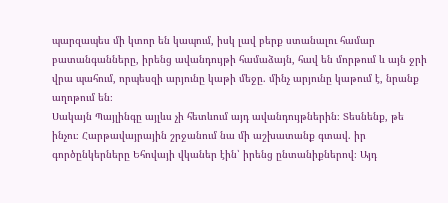պարզապես մի կտոր են կապում, իսկ լավ բերք ստանալու համար բատանգանները, իրենց ավանդույթի համաձայն, հավ են մորթում և այն ջրի վրա պահում, որպեսզի արյունը կաթի մեջը. մինչ արյունը կաթում է, նրանք աղոթում են։
Սակայն Պայլինգը այլևս չի հետևում այդ ավանդույթներին։ Տեսնենք, թե ինչու։ Հարթավայրային շրջանում նա մի աշխատանք գտավ. իր գործընկերները Եհովայի վկաներ էին՝ իրենց ընտանիքներով։ Այդ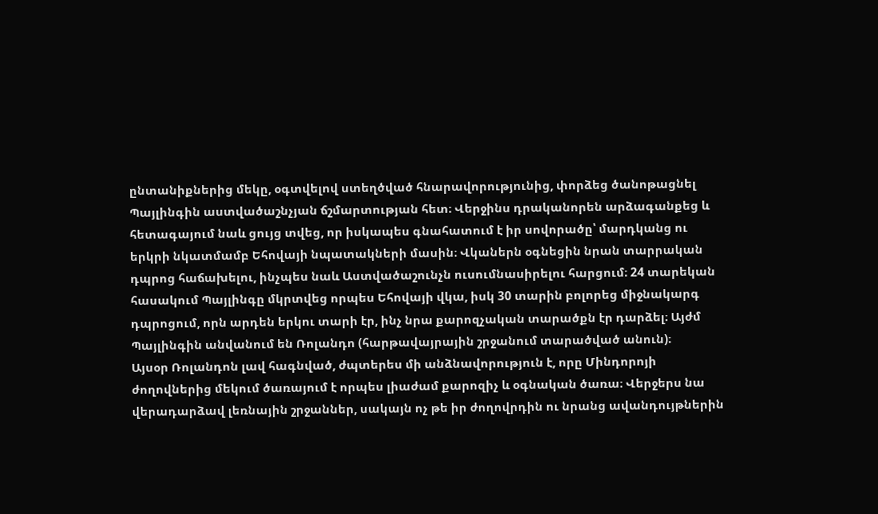ընտանիքներից մեկը, օգտվելով ստեղծված հնարավորությունից, փորձեց ծանոթացնել Պայլինգին աստվածաշնչյան ճշմարտության հետ։ Վերջինս դրականորեն արձագանքեց և հետագայում նաև ցույց տվեց, որ իսկապես գնահատում է իր սովորածը՝ մարդկանց ու երկրի նկատմամբ Եհովայի նպատակների մասին։ Վկաներն օգնեցին նրան տարրական դպրոց հաճախելու, ինչպես նաև Աստվածաշունչն ուսումնասիրելու հարցում։ 24 տարեկան հասակում Պայլինգը մկրտվեց որպես Եհովայի վկա, իսկ 30 տարին բոլորեց միջնակարգ դպրոցում, որն արդեն երկու տարի էր, ինչ նրա քարոզչական տարածքն էր դարձել։ Այժմ Պայլինգին անվանում են Ռոլանդո (հարթավայրային շրջանում տարածված անուն)։
Այսօր Ռոլանդոն լավ հագնված, ժպտերես մի անձնավորություն է, որը Մինդորոյի ժողովներից մեկում ծառայում է որպես լիաժամ քարոզիչ և օգնական ծառա։ Վերջերս նա վերադարձավ լեռնային շրջաններ, սակայն ոչ թե իր ժողովրդին ու նրանց ավանդույթներին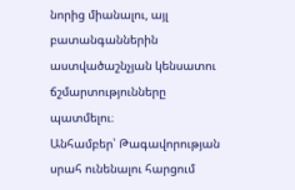նորից միանալու, այլ բատանգաններին աստվածաշնչյան կենսատու ճշմարտությունները պատմելու։
Անհամբեր՝ Թագավորության սրահ ունենալու հարցում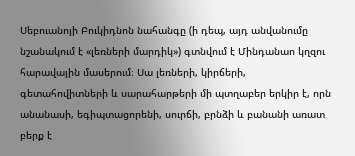Սեբուանոյի Բուկիդնոն նահանգը (ի դեպ, այդ անվանումը նշանակում է «լեռների մարդիկ») գտնվում է Մինդանաո կղզու հարավային մասերում։ Սա լեռների, կիրճերի, գետահովիտների և սարահարթերի մի պտղաբեր երկիր է, որն անանասի, եգիպտացորենի, սուրճի, բրնձի և բանանի առատ բերք է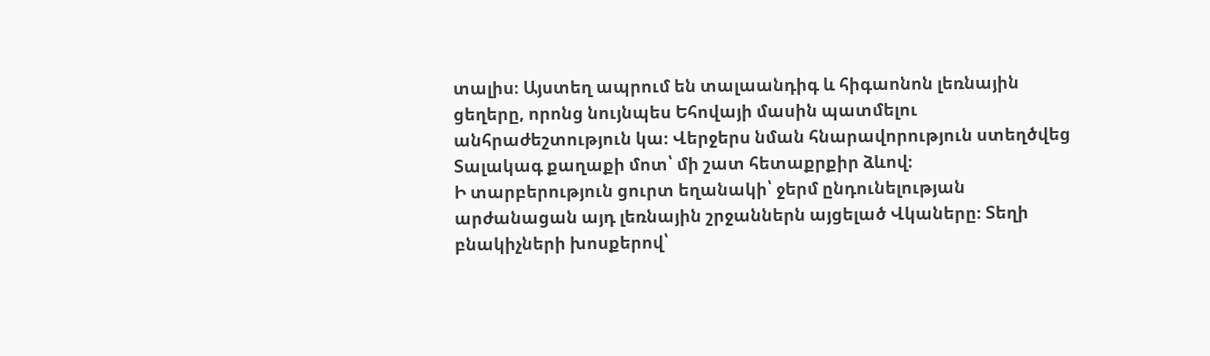տալիս։ Այստեղ ապրում են տալաանդիգ և հիգաոնոն լեռնային ցեղերը, որոնց նույնպես Եհովայի մասին պատմելու անհրաժեշտություն կա։ Վերջերս նման հնարավորություն ստեղծվեց Տալակագ քաղաքի մոտ՝ մի շատ հետաքրքիր ձևով։
Ի տարբերություն ցուրտ եղանակի՝ ջերմ ընդունելության արժանացան այդ լեռնային շրջաններն այցելած Վկաները։ Տեղի բնակիչների խոսքերով՝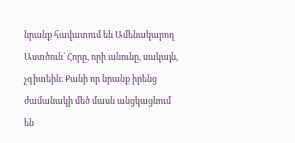նրանք հավատում են Ամենակարող Աստծուն՝ Հորը, որի անունը, սակայն, չգիտեին։ Քանի որ նրանք իրենց ժամանակի մեծ մասն անցկացնում են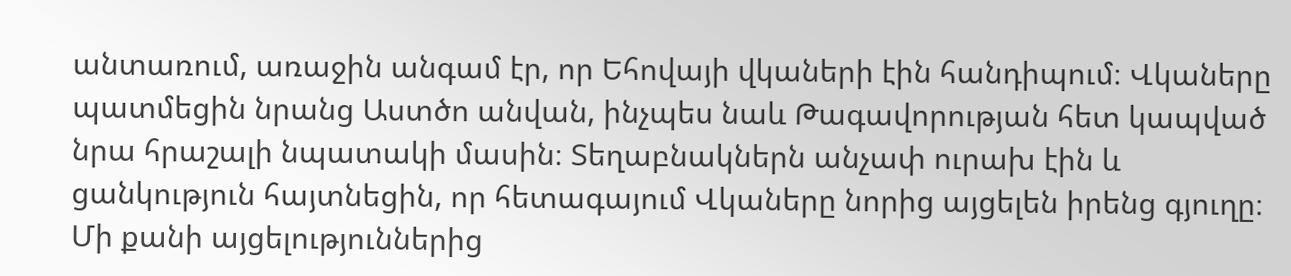անտառում, առաջին անգամ էր, որ Եհովայի վկաների էին հանդիպում։ Վկաները պատմեցին նրանց Աստծո անվան, ինչպես նաև Թագավորության հետ կապված նրա հրաշալի նպատակի մասին։ Տեղաբնակներն անչափ ուրախ էին և ցանկություն հայտնեցին, որ հետագայում Վկաները նորից այցելեն իրենց գյուղը։
Մի քանի այցելություններից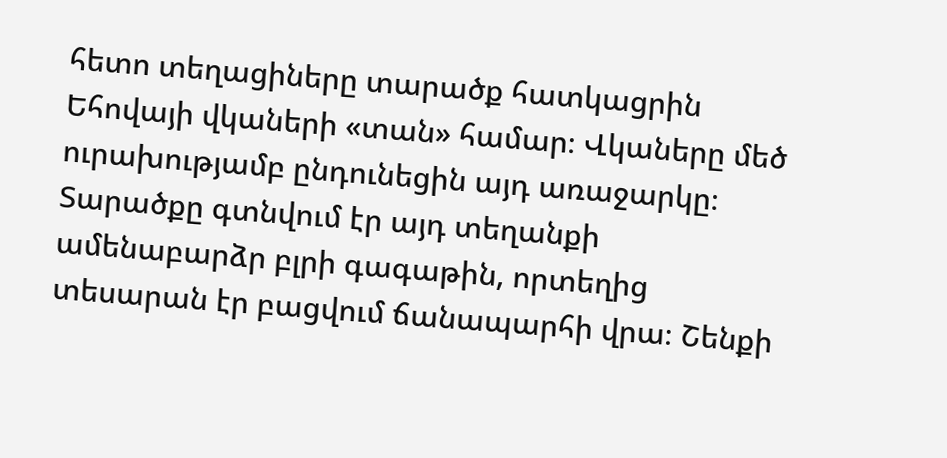հետո տեղացիները տարածք հատկացրին Եհովայի վկաների «տան» համար։ Վկաները մեծ ուրախությամբ ընդունեցին այդ առաջարկը։ Տարածքը գտնվում էր այդ տեղանքի ամենաբարձր բլրի գագաթին, որտեղից տեսարան էր բացվում ճանապարհի վրա։ Շենքի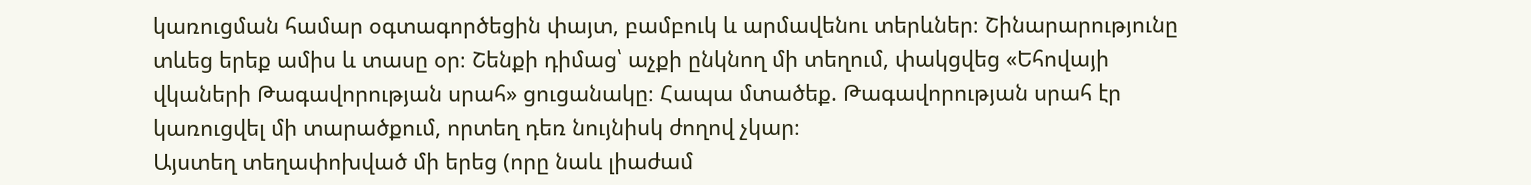կառուցման համար օգտագործեցին փայտ, բամբուկ և արմավենու տերևներ։ Շինարարությունը տևեց երեք ամիս և տասը օր։ Շենքի դիմաց՝ աչքի ընկնող մի տեղում, փակցվեց «Եհովայի վկաների Թագավորության սրահ» ցուցանակը։ Հապա մտածեք. Թագավորության սրահ էր կառուցվել մի տարածքում, որտեղ դեռ նույնիսկ ժողով չկար։
Այստեղ տեղափոխված մի երեց (որը նաև լիաժամ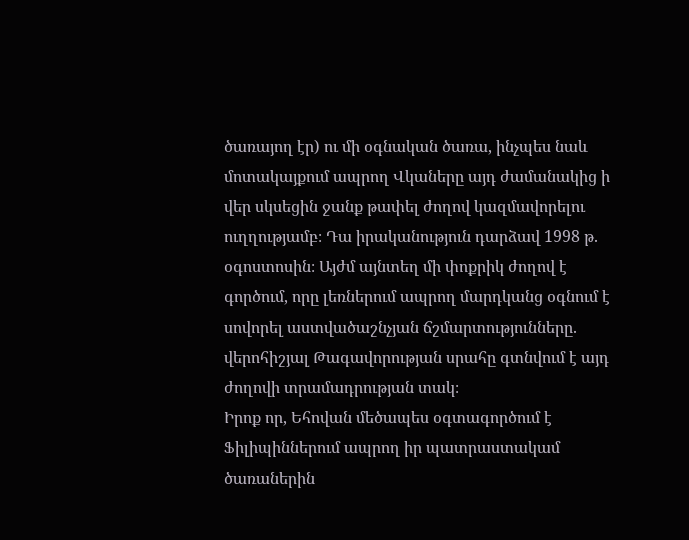ծառայող էր) ու մի օգնական ծառա, ինչպես նաև մոտակայքում ապրող Վկաները այդ ժամանակից ի վեր սկսեցին ջանք թափել ժողով կազմավորելու ուղղությամբ։ Դա իրականություն դարձավ 1998 թ. օգոստոսին։ Այժմ այնտեղ մի փոքրիկ ժողով է գործում, որը լեռներում ապրող մարդկանց օգնում է սովորել աստվածաշնչյան ճշմարտությունները. վերոհիշյալ Թագավորության սրահը գտնվում է այդ ժողովի տրամադրության տակ։
Իրոք որ, Եհովան մեծապես օգտագործում է Ֆիլիպիններում ապրող իր պատրաստակամ ծառաներին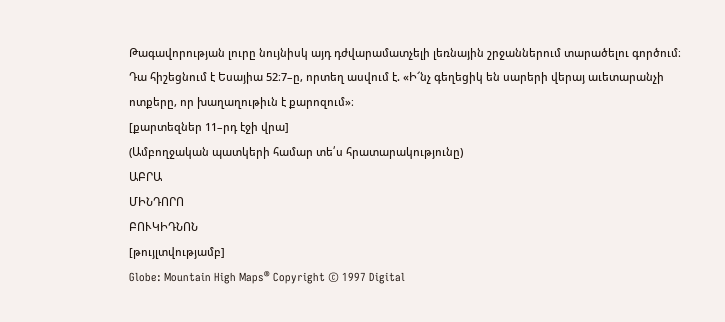Թագավորության լուրը նույնիսկ այդ դժվարամատչելի լեռնային շրջաններում տարածելու գործում։ Դա հիշեցնում է Եսայիա 52։7–ը, որտեղ ասվում է. «Ի՜նչ գեղեցիկ են սարերի վերայ աւետարանչի ոտքերը, որ խաղաղութիւն է քարոզում»։
[քարտեզներ 11–րդ էջի վրա]
(Ամբողջական պատկերի համար տե՛ս հրատարակությունը)
ԱԲՐԱ
ՄԻՆԴՈՐՈ
ԲՈՒԿԻԴՆՈՆ
[թույլտվությամբ]
Globe: Mountain High Maps® Copyright © 1997 Digital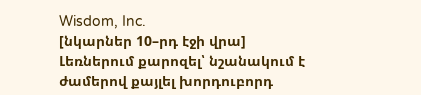Wisdom, Inc.
[նկարներ 10–րդ էջի վրա]
Լեռներում քարոզել՝ նշանակում է ժամերով քայլել խորդուբորդ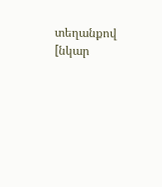տեղանքով
[նկար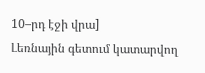10–րդ էջի վրա]
Լեռնային գետում կատարվող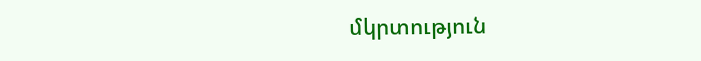մկրտություն